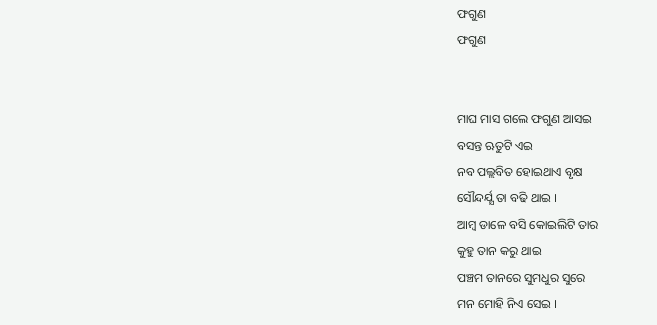ଫଗୁଣ
ଫଗୁଣ


ମାଘ ମାସ ଗଲେ ଫଗୁଣ ଆସଇ
ବସନ୍ତ ଋତୁଟି ଏଇ
ନବ ପଲ୍ଲବିତ ହୋଇଥାଏ ବୃକ୍ଷ
ସୌନ୍ଦର୍ଯ୍ଯ ତା ବଢି ଥାଇ ।
ଆମ୍ବ ଡାଳେ ବସି କୋଇଲିଟି ତାର
କୁହୁ ତାନ କରୁ ଥାଇ
ପଞ୍ଚମ ତାନରେ ସୁମଧୁର ସୁରେ
ମନ ମୋହି ନିଏ ସେଇ ।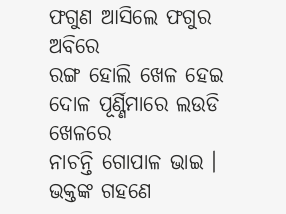ଫଗୁଣ ଆସିଲେ ଫଗୁର ଅବିରେ
ରଙ୍ଗ ହୋଲି ଖେଳ ହେଇ
ଦୋଳ ପୂର୍ଣ୍ଣିମାରେ ଲଉଡି ଖେଳରେ
ନାଚନ୍ତି ଗୋପାଳ ଭାଇ ।
ଭକ୍ତଙ୍କ ଗହଣେ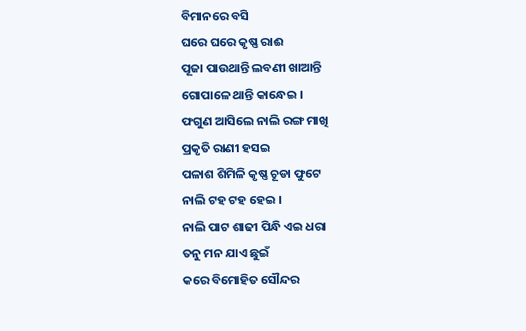ବିମାନରେ ବସି
ଘରେ ଘରେ କୃଷ୍ଣ ରାଈ
ପୂଜା ପାଉଥାନ୍ତି ଲବଣୀ ଖାଆନ୍ତି
ଗୋପାଳେ ଥାନ୍ତି କାନ୍ଧେଇ ।
ଫଗୁଣ ଆସିଲେ ନାଲି ରଙ୍ଗ ମାଖି
ପ୍ରକୃତି ରାଣୀ ହସଇ
ପଳାଶ ଶିମିଳି କୃଷ୍ଣ ଚୂଡା ଫୁଟେ
ନାଲି ଟହ ଟହ ହେଇ ।
ନାଲି ପାଟ ଶାଢୀ ପିନ୍ଧି ଏଇ ଧରା
ତନୁ ମନ ଯାଏ ଛୁଇଁ
କରେ ବିମୋହିତ ସୌନ୍ଦର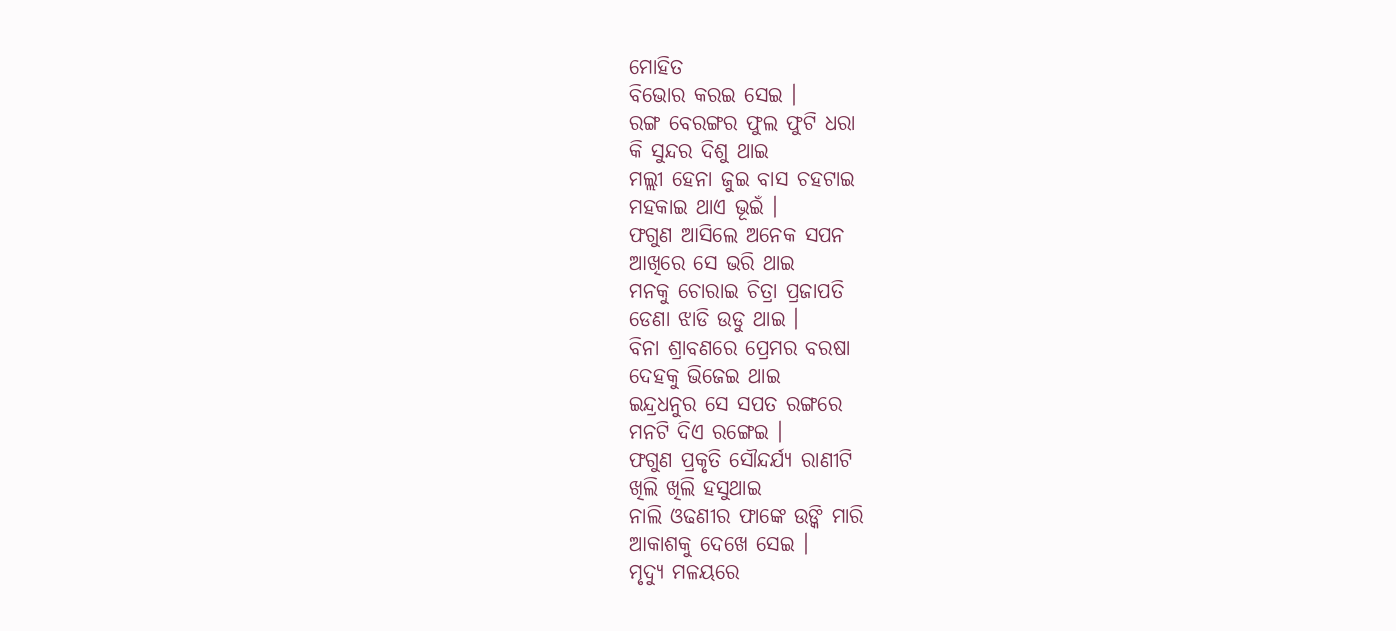ମୋହିତ
ବିଭୋର କରଇ ସେଇ ।
ରଙ୍ଗ ବେରଙ୍ଗର ଫୁଲ ଫୁଟି ଧରା
କି ସୁନ୍ଦର ଦିଶୁ ଥାଇ
ମଲ୍ଲୀ ହେନା ଜୁଇ ବାସ ଚହଟାଇ
ମହକାଇ ଥାଏ ଭୂଇଁ ।
ଫଗୁଣ ଆସିଲେ ଅନେକ ସପନ
ଆଖିରେ ସେ ଭରି ଥାଇ
ମନକୁ ଚୋରାଇ ଚିତ୍ରା ପ୍ରଜାପତି
ଡେଣା ଝାଡି ଉଡୁ ଥାଇ ।
ବିନା ଶ୍ରାବଣରେ ପ୍ରେମର ବରଷା
ଦେହକୁ ଭିଜେଇ ଥାଇ
ଇନ୍ଦ୍ରଧନୁର ସେ ସପତ ରଙ୍ଗରେ
ମନଟି ଦିଏ ରଙ୍ଗେଇ ।
ଫଗୁଣ ପ୍ରକୃତି ସୌନ୍ଦର୍ଯ୍ଯ ରାଣୀଟି
ଖିଲି ଖିଲି ହସୁଥାଇ
ନାଲି ଓଢଣୀର ଫାଙ୍କେ ଉଙ୍କି ମାରି
ଆକାଶକୁ ଦେଖେ ସେଇ ।
ମୃଦ୍ୟୁ ମଳୟରେ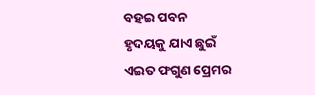ବହଇ ପବନ
ହୃଦୟକୁ ଯାଏ ଛୁଇଁ
ଏଇତ ଫଗୁଣ ପ୍ରେମର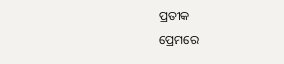ପ୍ରତୀକ
ପ୍ରେମରେ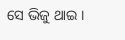ସେ ଭିଜୁ ଥାଇ ।